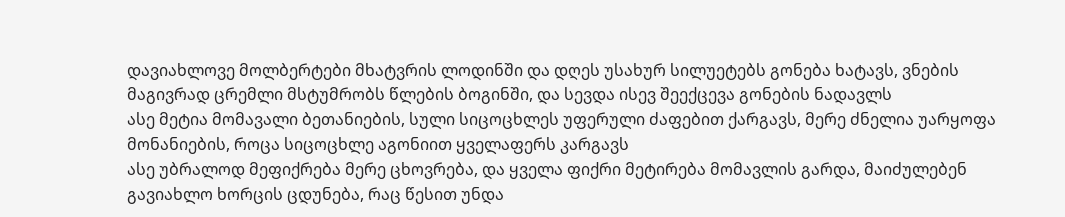დავიახლოვე მოლბერტები მხატვრის ლოდინში და დღეს უსახურ სილუეტებს გონება ხატავს, ვნების მაგივრად ცრემლი მსტუმრობს წლების ბოგინში, და სევდა ისევ შეექცევა გონების ნადავლს
ასე მეტია მომავალი ბეთანიების, სული სიცოცხლეს უფერული ძაფებით ქარგავს, მერე ძნელია უარყოფა მონანიების, როცა სიცოცხლე აგონიით ყველაფერს კარგავს
ასე უბრალოდ მეფიქრება მერე ცხოვრება, და ყველა ფიქრი მეტირება მომავლის გარდა, მაიძულებენ გავიახლო ხორცის ცდუნება, რაც წესით უნდა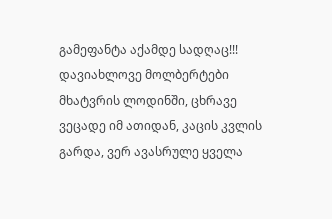გამეფანტა აქამდე სადღაც!!!
დავიახლოვე მოლბერტები მხატვრის ლოდინში, ცხრავე ვეცადე იმ ათიდან, კაცის კვლის გარდა, ვერ ავასრულე ყველა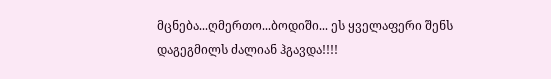მცნება...ღმერთო...ბოდიში... ეს ყველაფერი შენს დაგეგმილს ძალიან ჰგავდა!!!!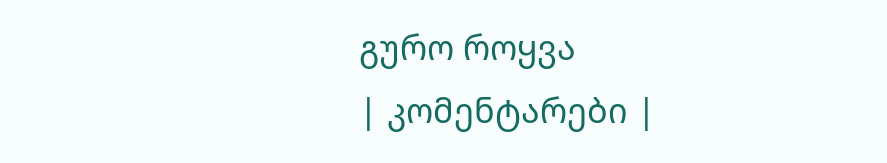გურო როყვა
| კომენტარები |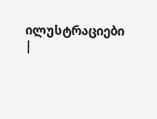ილუსტრაციები |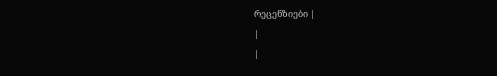რეცენზიები |
|
|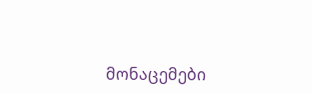მონაცემები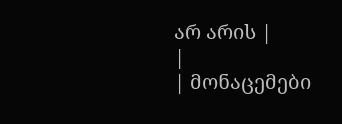არ არის |
|
| მონაცემები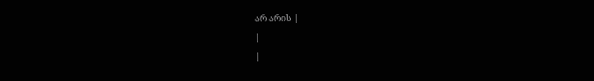არ არის |
|
|